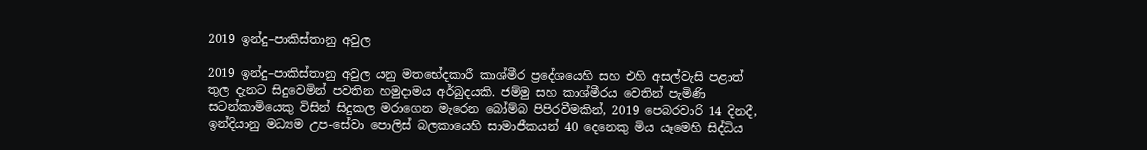2019 ඉන්දු–පාකිස්තානු අවුල

2019 ඉන්දු–පාකිස්තානු අවුල යනු මතභේදකාරී කාශ්මීර ප්‍රදේශයෙහි සහ එහි අසල්වැසි පළාත් තුල දැනට සිදුවෙමින් පවතින හමුදාමය අර්බුදයකි. ජම්මු සහ කාශ්මීරය වෙතින් පැමිණි සටන්කාමියෙකු විසින් සිදුකල මරාගෙන මැරෙන බෝම්බ පිපිරවීමකින්, 2019 පෙබරවාරි 14 දිනදී, ඉන්දියානු මධ්‍යම උප-සේවා පොලිස් බලකායෙහි සාමාජීකයන් 40 දෙනෙකු මිය යෑමෙහි සිද්ධිය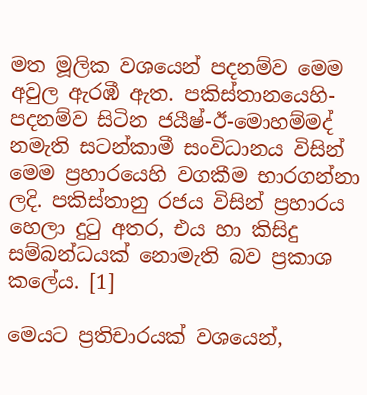මත මූලික වශයෙන් පදනම්ව මෙම අවුල ඇරඹී ඇත. පකිස්තානයෙහි-පදනම්ව සිටින ජයීෂ්-ඊ-මොහම්මද් නමැති සටන්කාමී සංවිධානය විසින් මෙම ප්‍රහාරයෙහි වගකීම භාරගන්නා ලදි. පකිස්තානු රජය විසින් ප්‍රහාරය හෙලා දුටු අතර, එය හා කිසිදු සම්බන්ධයක් නොමැති බව ප්‍රකාශ කලේය. [1]

මෙයට ප්‍රතිචාරයක් වශයෙන්,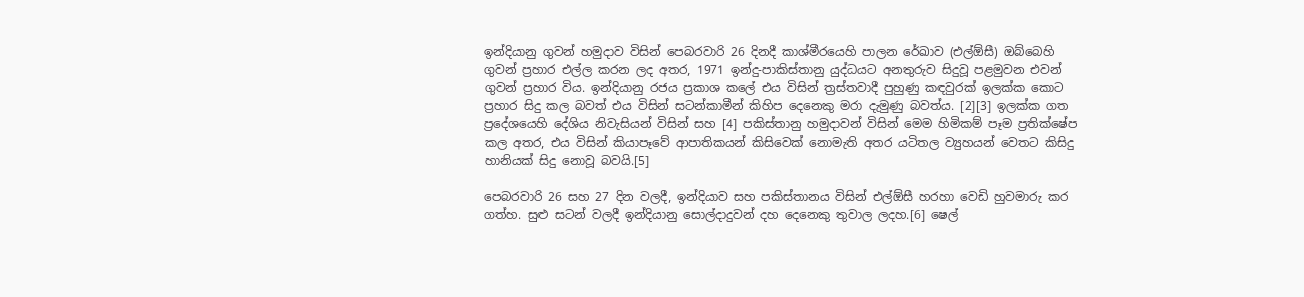ඉන්දියානු ගුවන් හමුදාව විසින් පෙබරවාරි 26 දිනදී කාශ්මීරයෙහි පාලන රේඛාව (එල්ඕසී) ඔබ්බෙහි ගුවන් ප්‍රහාර එල්ල කරන ලද අතර, 1971 ඉන්දු-පාකිස්තානු යුද්ධයට අනතුරුව සිදුවූ පළමුවන එවන් ගුවන් ප්‍රහාර විය. ඉන්දියානු රජය ප්‍රකාශ කලේ එය විසින් ත්‍රස්තවාදී පුහුණු කඳවුරක් ඉලක්ක කොට ප්‍රහාර සිදු කල බවත් එය විසින් සටන්කාමීන් කිහිප දෙනෙකු මරා දැමුණු බවත්ය. [2][3] ඉලක්ක ගත ප්‍රදේශයෙහි දේශිය නිවැසියන් විසින් සහ [4] පකිස්තානු හමුදාවන් විසින් මෙම හිමිකම් පෑම ප්‍රතික්ෂේප කල අතර, එය විසින් කියාපෑවේ ආපාතිකයන් කිසිවෙක් නොමැති අතර යටිතල ව්‍යුහයන් වෙතට කිසිදු හානියක් සිදු නොවූ බවයි.[5]

පෙබරවාරි 26 සහ 27 දින වලදී, ඉන්දියාව සහ පකිස්තානය විසින් එල්ඕසී හරහා වෙඩි හුවමාරු කර ගත්හ. සුළු සටන් වලදී ඉන්දියානු සොල්දාදුවන් දහ දෙනෙකු තුවාල ලදහ.[6] ෂෙල්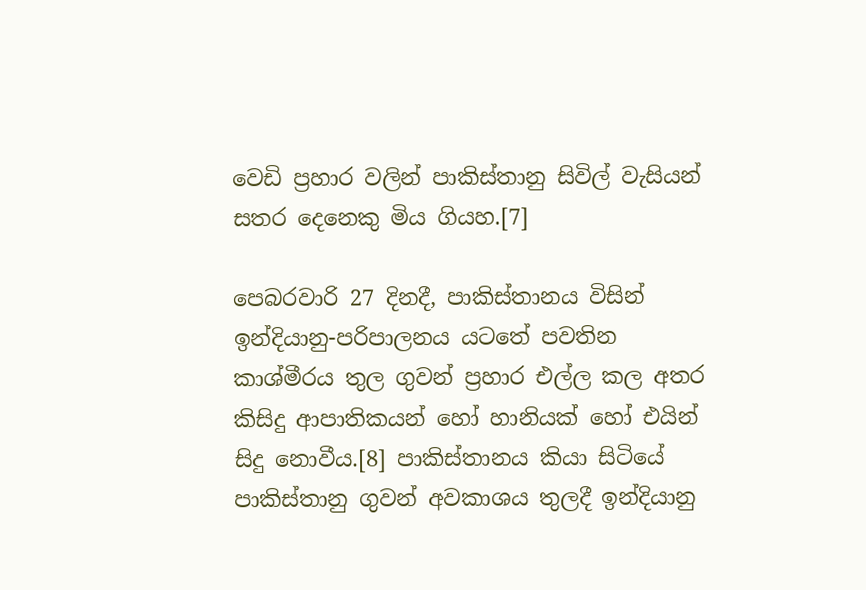වෙඩි ප්‍රහාර වලින් පාකිස්තානු සිවිල් වැසියන් සතර දෙනෙකු මිය ගියහ.[7]

පෙබරවාරි 27 දිනදී, පාකිස්තානය විසින් ඉන්දියානු-පරිපාලනය යටතේ පවතින කාශ්මීරය තුල ගුවන් ප්‍රහාර එල්ල කල අතර කිසිදු ආපාතිකයන් ‌හෝ හානියක් හෝ එයින් සිදු නොවීය.[8] පාකිස්තානය කියා සිටියේ පාකිස්තානු ගුවන් අවකාශය තුලදී ඉන්දියානු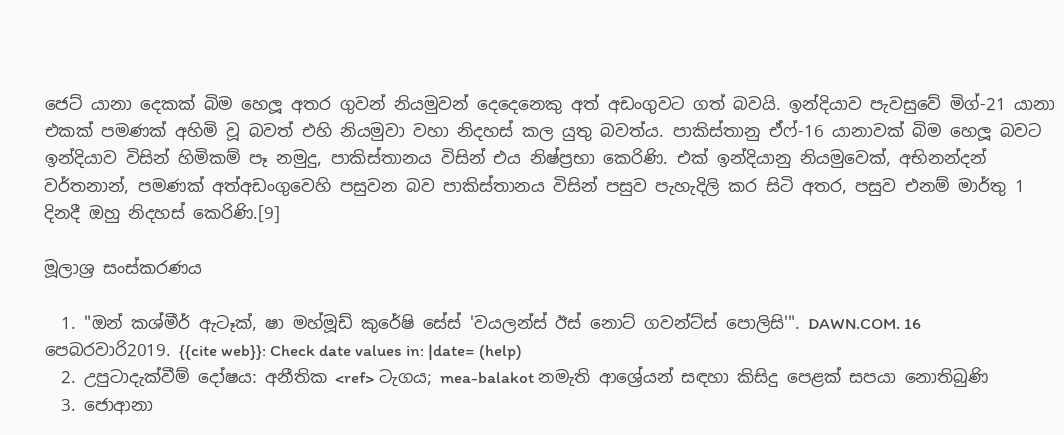ජෙට් යානා දෙකක් බිම හෙලූ අතර ගුවන් නියමුවන් දෙදෙනෙකු අත් අඩංගුවට ගත් බවයි. ඉන්දියාව පැවසුවේ මිග්-21 යානා එකක් පමණක් අහිමි වූ බවත් එහි නියමුවා වහා නිදහස් කල යුතු බවත්ය. පාකිස්තානු ඒෆ්-16 යානාවක් බිම හෙලූ බවට ඉන්දියාව විසින් හිමිකම් පෑ නමුදු, පාකිස්තානය විසින් එය නිෂ්ප්‍රභා කෙරිණි. එක් ඉන්දියානු නියමුවෙක්, අභිනන්දන් වර්තනාන්, පමණක් අත්අඩංගුවෙහි පසුවන බව පාකිස්තානය විසින් පසුව පැහැදිලි කර සිටි අතර, පසුව එනම් මාර්තු 1 දිනදී ඔහු නිදහස් කෙරිණි.[9]

මූලාශ්‍ර සංස්කරණය

  1. "ඔන් කශ්මීර් ඇටෑක්, ෂා මහ්මූඩ් කුරේෂි සේස් 'වයලන්ස් ඊස් නොට් ගවන්ට්ස් පොලිසි'". DAWN.COM. 16 පෙබරවාරි2019. {{cite web}}: Check date values in: |date= (help)
  2. උපුටාදැක්වීම් දෝෂය: අනීතික <ref> ටැගය; mea-balakot නමැති ආශ්‍රේයන් සඳහා කිසිදු පෙළක් සපයා නොතිබුණි
  3. ජොආනා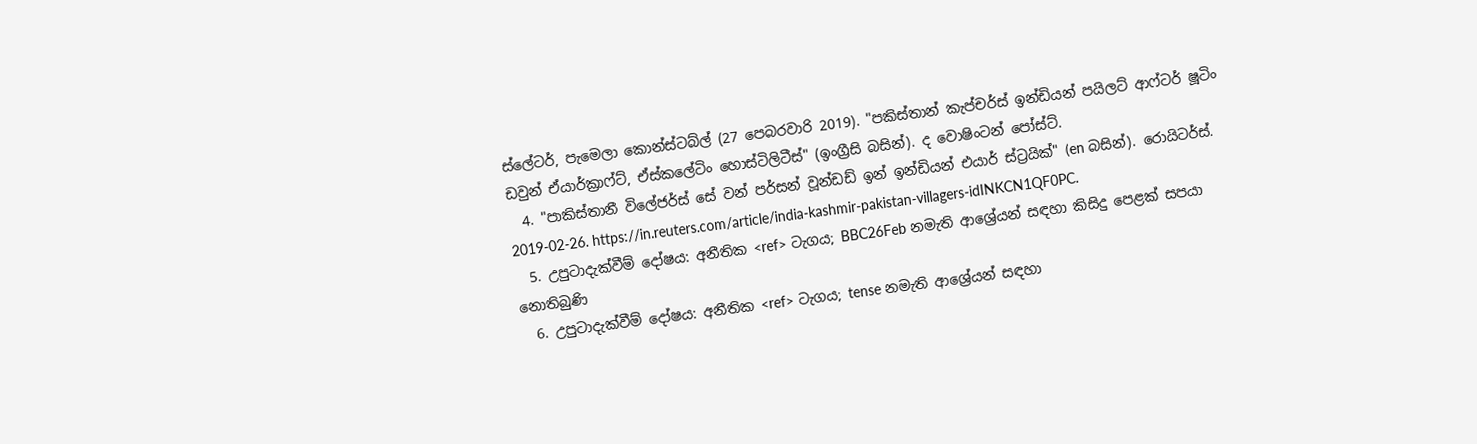ස්ලේටර්, පැමෙලා කොන්ස්ටබ්ල් (27 පෙබරවාරි 2019). "පකිස්තාන් කැප්චර්ස් ඉන්ඩියන් පයිලට් ආෆ්ටර් ෂූටිං ඩවුන් ඒයාර්ක්‍රාෆ්ට්, ඒස්කලේටිං හොස්ටිලිටීස්" (ඉංග්‍රීසි බසින්). ද වොෂිංටන් පෝස්ට්.
  4. "පාකිස්තානී විලේජර්ස් සේ වන් පර්සන් වූන්ඩඩ් ඉන් ඉන්ඩියන් එයාර් ස්ට්‍රයික්" (en බසින්). රොයිටර්ස්. 2019-02-26. https://in.reuters.com/article/india-kashmir-pakistan-villagers-idINKCN1QF0PC.
  5. උපුටාදැක්වීම් දෝෂය: අනීතික <ref> ටැගය; BBC26Feb නමැති ආශ්‍රේයන් සඳහා කිසිදු පෙළක් සපයා නොතිබුණි
  6. උපුටාදැක්වීම් දෝෂය: අනීතික <ref> ටැගය; tense නමැති ආශ්‍රේයන් සඳහා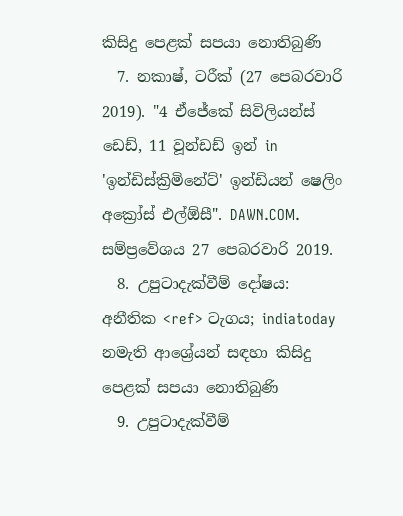කිසිදු පෙළක් සපයා නොතිබුණි
  7. නකාෂ්, ටරීක් (27 පෙබරවාරි 2019). "4 ඒජේකේ සිවිලියන්ස් ඩෙඩ්, 11 වූන්ඩඩ් ඉන් in 'ඉන්ඩිස්ක්‍රිමිනේට්' ඉන්ඩියන් ෂෙලිං අක්‍රෝස් එල්ඕසී". DAWN.COM. සම්ප්‍රවේශය 27 පෙබරවාරි 2019.
  8. උපුටාදැක්වීම් දෝෂය: අනීතික <ref> ටැගය; indiatoday නමැති ආශ්‍රේයන් සඳහා කිසිදු පෙළක් සපයා නොතිබුණි
  9. උපුටාදැක්වීම්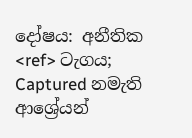දෝෂය: අනීතික <ref> ටැගය; Captured නමැති ආශ්‍රේයන්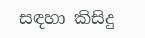සඳහා කිසිදු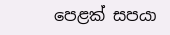පෙළක් සපයා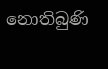නොතිබුණි